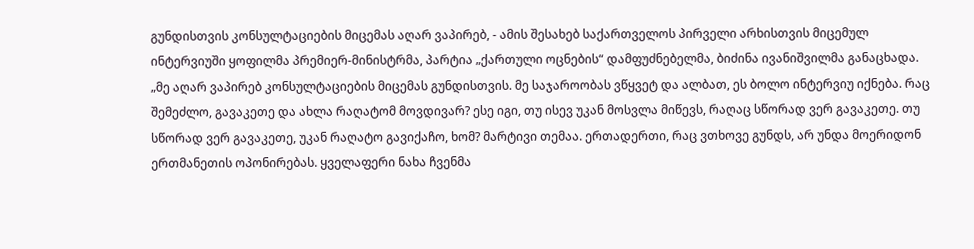გუნდისთვის კონსულტაციების მიცემას აღარ ვაპირებ, - ამის შესახებ საქართველოს პირველი არხისთვის მიცემულ ინტერვიუში ყოფილმა პრემიერ-მინისტრმა, პარტია „ქართული ოცნების“ დამფუძნებელმა, ბიძინა ივანიშვილმა განაცხადა.
„მე აღარ ვაპირებ კონსულტაციების მიცემას გუნდისთვის. მე საჯაროობას ვწყვეტ და ალბათ, ეს ბოლო ინტერვიუ იქნება. რაც შემეძლო, გავაკეთე და ახლა რაღატომ მოვდივარ? ესე იგი, თუ ისევ უკან მოსვლა მიწევს, რაღაც სწორად ვერ გავაკეთე. თუ სწორად ვერ გავაკეთე, უკან რაღატო გავიქაჩო, ხომ? მარტივი თემაა. ერთადერთი, რაც ვთხოვე გუნდს, არ უნდა მოერიდონ ერთმანეთის ოპონირებას. ყველაფერი ნახა ჩვენმა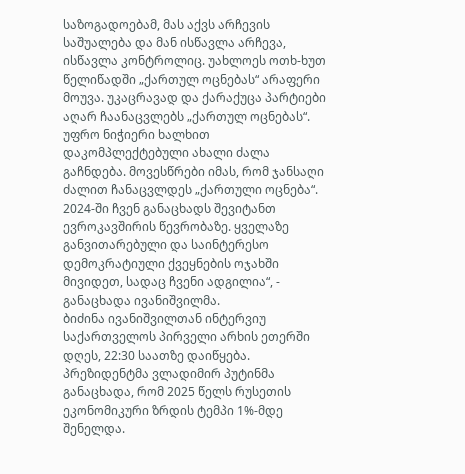საზოგადოებამ, მას აქვს არჩევის საშუალება და მან ისწავლა არჩევა, ისწავლა კონტროლიც. უახლოეს ოთხ-ხუთ წელიწადში „ქართულ ოცნებას“ არაფერი მოუვა. უკაცრავად და ქარაქუცა პარტიები აღარ ჩაანაცვლებს „ქართულ ოცნებას“. უფრო ნიჭიერი ხალხით დაკომპლექტებული ახალი ძალა გაჩნდება. მოვესწრები იმას, რომ ჯანსაღი ძალით ჩანაცვლდეს „ქართული ოცნება“. 2024-ში ჩვენ განაცხადს შევიტანთ ევროკავშირის წევრობაზე. ყველაზე განვითარებული და საინტერესო დემოკრატიული ქვეყნების ოჯახში მივიდეთ, სადაც ჩვენი ადგილია“, - განაცხადა ივანიშვილმა.
ბიძინა ივანიშვილთან ინტერვიუ საქართველოს პირველი არხის ეთერში დღეს, 22:30 საათზე დაიწყება.
პრეზიდენტმა ვლადიმირ პუტინმა განაცხადა, რომ 2025 წელს რუსეთის ეკონომიკური ზრდის ტემპი 1%-მდე შენელდა.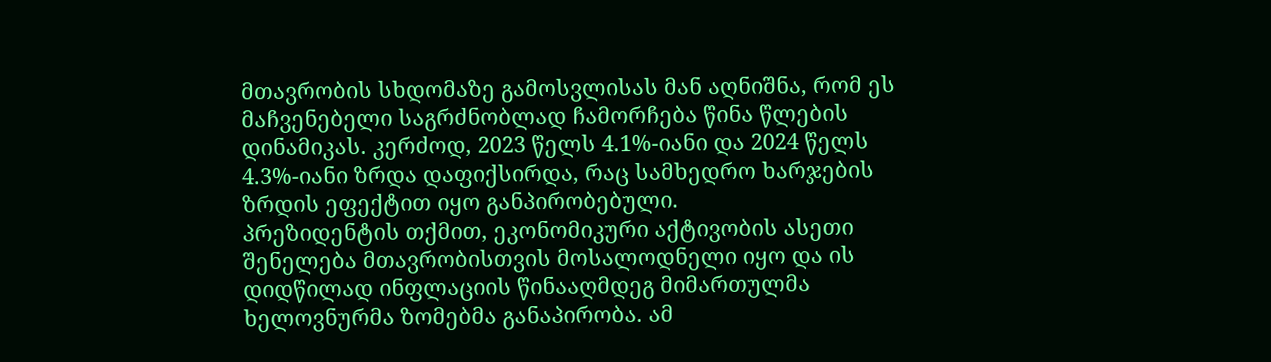მთავრობის სხდომაზე გამოსვლისას მან აღნიშნა, რომ ეს მაჩვენებელი საგრძნობლად ჩამორჩება წინა წლების დინამიკას. კერძოდ, 2023 წელს 4.1%-იანი და 2024 წელს 4.3%-იანი ზრდა დაფიქსირდა, რაც სამხედრო ხარჯების ზრდის ეფექტით იყო განპირობებული.
პრეზიდენტის თქმით, ეკონომიკური აქტივობის ასეთი შენელება მთავრობისთვის მოსალოდნელი იყო და ის დიდწილად ინფლაციის წინააღმდეგ მიმართულმა ხელოვნურმა ზომებმა განაპირობა. ამ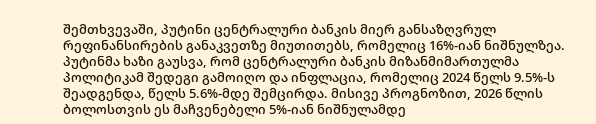შემთხვევაში, პუტინი ცენტრალური ბანკის მიერ განსაზღვრულ რეფინანსირების განაკვეთზე მიუთითებს, რომელიც 16%-იან ნიშნულზეა.
პუტინმა ხაზი გაუსვა, რომ ცენტრალური ბანკის მიზანმიმართულმა პოლიტიკამ შედეგი გამოიღო და ინფლაცია, რომელიც 2024 წელს 9.5%-ს შეადგენდა, წელს 5.6%-მდე შემცირდა. მისივე პროგნოზით, 2026 წლის ბოლოსთვის ეს მაჩვენებელი 5%-იან ნიშნულამდე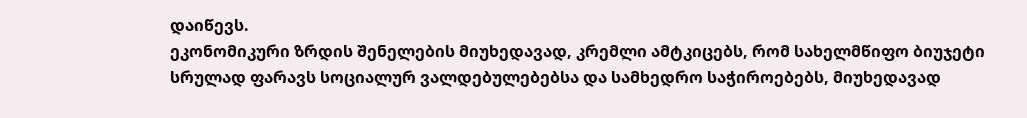დაიწევს.
ეკონომიკური ზრდის შენელების მიუხედავად, კრემლი ამტკიცებს, რომ სახელმწიფო ბიუჯეტი სრულად ფარავს სოციალურ ვალდებულებებსა და სამხედრო საჭიროებებს, მიუხედავად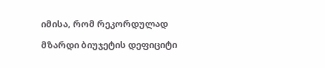იმისა, რომ რეკორდულად მზარდი ბიუჯეტის დეფიციტი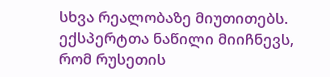სხვა რეალობაზე მიუთითებს.
ექსპერტთა ნაწილი მიიჩნევს, რომ რუსეთის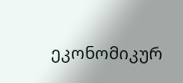ეკონომიკურ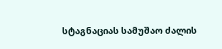სტაგნაციას სამუშაო ძალის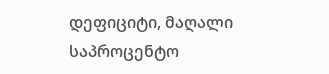დეფიციტი, მაღალი საპროცენტო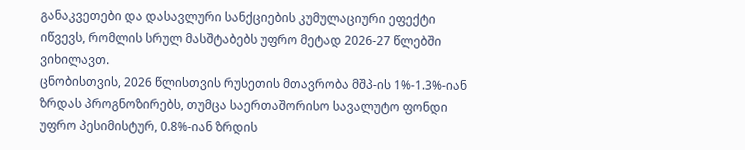განაკვეთები და დასავლური სანქციების კუმულაციური ეფექტი იწვევს, რომლის სრულ მასშტაბებს უფრო მეტად 2026-27 წლებში ვიხილავთ.
ცნობისთვის, 2026 წლისთვის რუსეთის მთავრობა მშპ-ის 1%-1.3%-იან ზრდას პროგნოზირებს, თუმცა საერთაშორისო სავალუტო ფონდი უფრო პესიმისტურ, 0.8%-იან ზრდის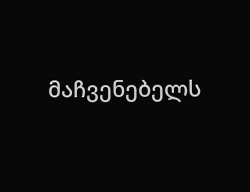მაჩვენებელს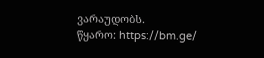ვარაუდობს.
წყარო: https://bm.ge/